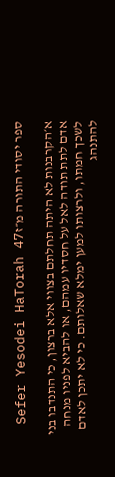ספר יסודי התורה מ״זSefer Yesodei HaTorah 47

א׳הקרבנות לא היתה תחלתם בצווי אלא ברצון, כי התנדבו בני אדם לתת תודה לאל על חסדיו עמהם, או להביא לפניו מנחה לשכך חמתו, ולרצותו למען ימלא שאלותם. כי לא יתכן לאדם להתנהג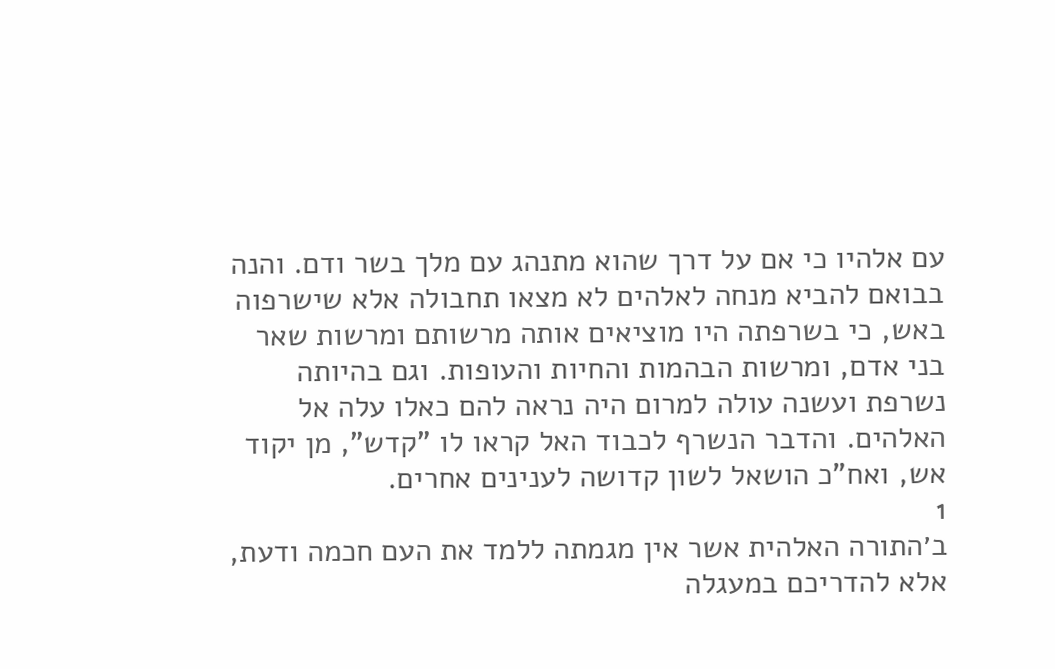עם אלהיו כי אם על דרך שהוא מתנהג עם מלך בשר ודם. והנה בבואם להביא מנחה לאלהים לא מצאו תחבולה אלא שישרפוה באש, כי בשרפתה היו מוציאים אותה מרשותם ומרשות שאר בני אדם, ומרשות הבהמות והחיות והעופות. וגם בהיותה נשרפת ועשנה עולה למרום היה נראה להם כאלו עלה אל האלהים. והדבר הנשרף לכבוד האל קראו לו "קדש", מן יקוד אש, ואח"כ הושאל לשון קדושה לענינים אחרים.
1
ב׳התורה האלהית אשר אין מגמתה ללמד את העם חכמה ודעת, אלא להדריכם במעגלה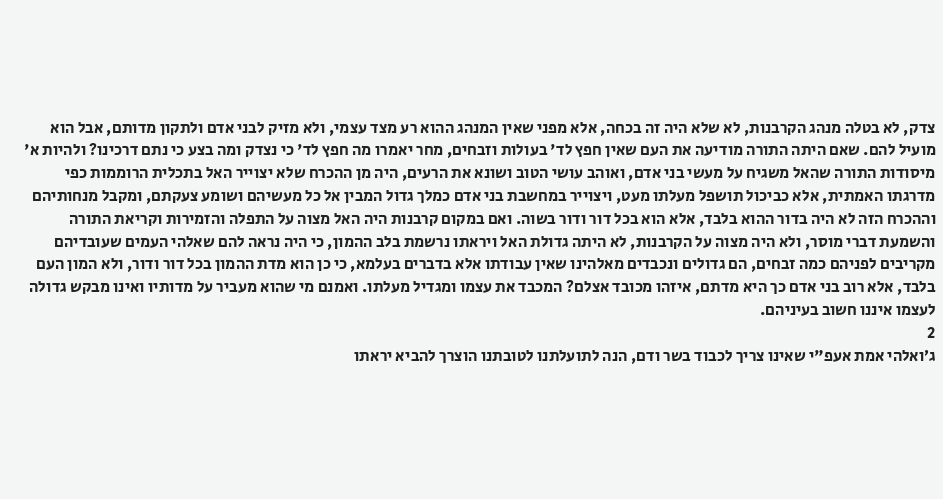צדק, לא בטלה מנהג הקרבנות, לא שלא היה זה בכחה, אלא מפני שאין המנהג ההוא רע מצד עצמי, ולא מזיק לבני אדם ולתקון מדותם, אבל הוא מועיל להם. שאם היתה התורה מודיעה את העם שאין חפץ לד' בעולות וזבחים, מחר יאמרו מה חפץ לד' כי נצדק ומה בצע כי נתם דרכינו? ולהיות א' מיסודות התורה שהאל משגיח על מעשי בני אדם, ואוהב עושי הטוב ושונא את הרעים, היה מן ההכרח שלא יצוייר האל בתכלית הרוממות כפי מדרגתו האמתית, אלא כביכול תושפל מעלתו מעט, ויצוייר במחשבת בני אדם כמלך גדול המבין אל כל מעשיהם ושומע צעקתם, ומקבל מנחותיהם וההכרח הזה לא היה בדור ההוא בלבד, אלא הוא בכל דור ודור בשוה. ואם במקום קרבנות היה האל מצוה על התפלה והזמירות וקריאת התורה והשמעת דברי מוסר, ולא היה מצוה על הקרבנות, לא היתה גדולת האל ויראתו נרשמת בלב ההמון, כי היה נראה להם שאלהי העמים שעובדיהם מקריבים לפניהם כמה זבחים, הם גדולים ונכבדים מאלהינו שאין עבודתו אלא בדברים בעלמא, כי כן הוא מדת ההמון בכל דור ודור, ולא המון העם בלבד, אלא רוב בני אדם כך היא מדתם, איזהו מכובד אצלם? המכבד את עצמו ומגדיל מעלתו. ואמנם מי שהוא מעביר על מדותיו ואינו מבקש גדולה לעצמו איננו חשוב בעיניהם.
2
ג׳ואלהי אמת אעפ"י שאינו צריך לכבוד בשר ודם, הנה לתועלתנו לטובתנו הוצרך להביא יראתו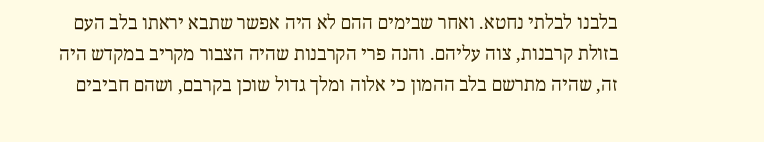בלבנו לבלתי נחטא. ואחר שבימים ההם לא היה אפשר שתבא יראתו בלב העם בזולת קרבנות, צוה עליהם. והנה פרי הקרבנות שהיה הצבור מקריב במקדש היה זה, שהיה מתרשם בלב ההמון כי אלוה ומלך גדול שוכן בקרבם, ושהם חביבים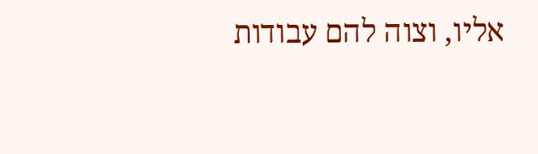אליו, וצוה להם עבודות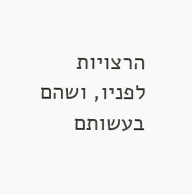הרצויות לפניו, ושהם בעשותם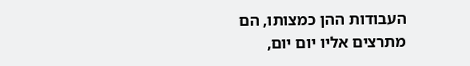העבודות ההן כמצותו, הם מתרצים אליו יום יום,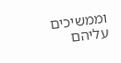וממשיכים עליהם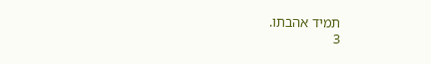תמיד אהבתו.
3